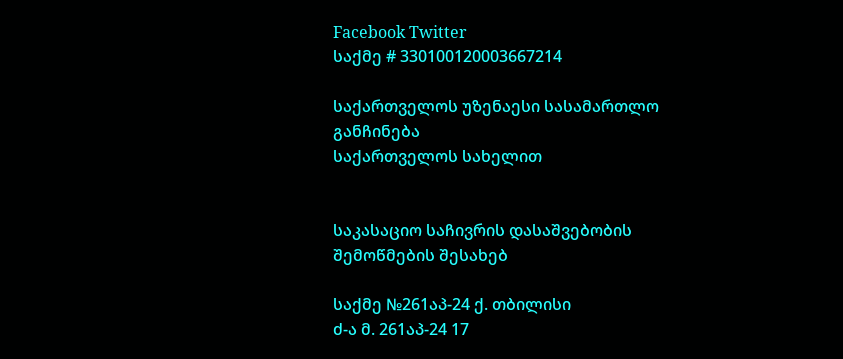Facebook Twitter
საქმე # 330100120003667214

საქართველოს უზენაესი სასამართლო
განჩინება
საქართველოს სახელით


საკასაციო საჩივრის დასაშვებობის
შემოწმების შესახებ

საქმე №261აპ-24 ქ. თბილისი
ძ-ა მ. 261აპ-24 17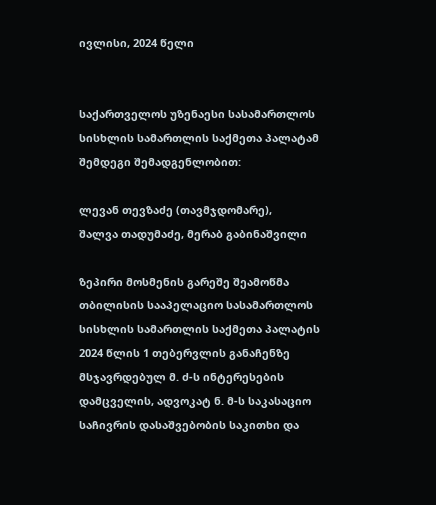ივლისი, 2024 წელი


საქართველოს უზენაესი სასამართლოს სისხლის სამართლის საქმეთა პალატამ შემდეგი შემადგენლობით:

ლევან თევზაძე (თავმჯდომარე),
შალვა თადუმაძე, მერაბ გაბინაშვილი

ზეპირი მოსმენის გარეშე შეამოწმა თბილისის სააპელაციო სასამართლოს სისხლის სამართლის საქმეთა პალატის 2024 წლის 1 თებერვლის განაჩენზე მსჯავრდებულ მ. ძ-ს ინტერესების დამცველის, ადვოკატ ნ. მ-ს საკასაციო საჩივრის დასაშვებობის საკითხი და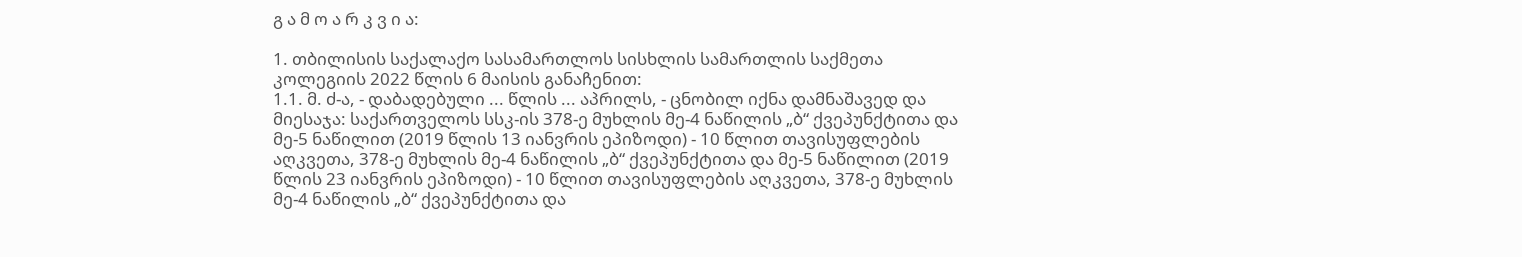გ ა მ ო ა რ კ ვ ი ა:

1. თბილისის საქალაქო სასამართლოს სისხლის სამართლის საქმეთა კოლეგიის 2022 წლის 6 მაისის განაჩენით:
1.1. მ. ძ-ა, - დაბადებული ... წლის ... აპრილს, - ცნობილ იქნა დამნაშავედ და მიესაჯა: საქართველოს სსკ-ის 378-ე მუხლის მე-4 ნაწილის „ბ“ ქვეპუნქტითა და მე-5 ნაწილით (2019 წლის 13 იანვრის ეპიზოდი) - 10 წლით თავისუფლების აღკვეთა, 378-ე მუხლის მე-4 ნაწილის „ბ“ ქვეპუნქტითა და მე-5 ნაწილით (2019 წლის 23 იანვრის ეპიზოდი) - 10 წლით თავისუფლების აღკვეთა, 378-ე მუხლის მე-4 ნაწილის „ბ“ ქვეპუნქტითა და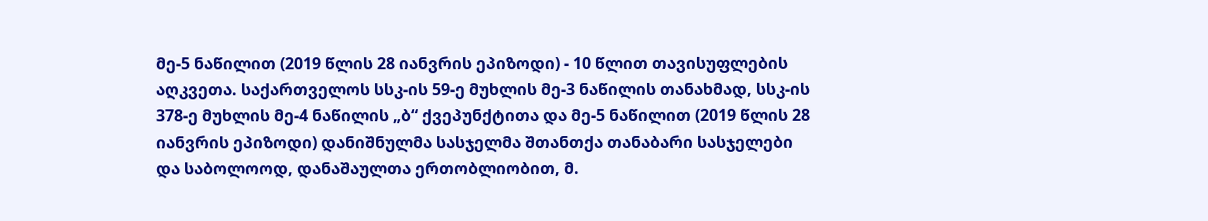მე-5 ნაწილით (2019 წლის 28 იანვრის ეპიზოდი) - 10 წლით თავისუფლების აღკვეთა. საქართველოს სსკ-ის 59-ე მუხლის მე-3 ნაწილის თანახმად, სსკ-ის 378-ე მუხლის მე-4 ნაწილის „ბ“ ქვეპუნქტითა და მე-5 ნაწილით (2019 წლის 28 იანვრის ეპიზოდი) დანიშნულმა სასჯელმა შთანთქა თანაბარი სასჯელები და საბოლოოდ, დანაშაულთა ერთობლიობით, მ.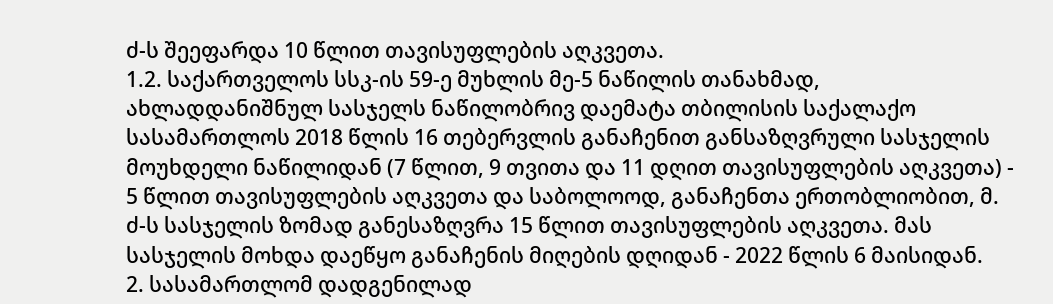ძ-ს შეეფარდა 10 წლით თავისუფლების აღკვეთა.
1.2. საქართველოს სსკ-ის 59-ე მუხლის მე-5 ნაწილის თანახმად, ახლადდანიშნულ სასჯელს ნაწილობრივ დაემატა თბილისის საქალაქო სასამართლოს 2018 წლის 16 თებერვლის განაჩენით განსაზღვრული სასჯელის მოუხდელი ნაწილიდან (7 წლით, 9 თვითა და 11 დღით თავისუფლების აღკვეთა) - 5 წლით თავისუფლების აღკვეთა და საბოლოოდ, განაჩენთა ერთობლიობით, მ. ძ-ს სასჯელის ზომად განესაზღვრა 15 წლით თავისუფლების აღკვეთა. მას სასჯელის მოხდა დაეწყო განაჩენის მიღების დღიდან - 2022 წლის 6 მაისიდან.
2. სასამართლომ დადგენილად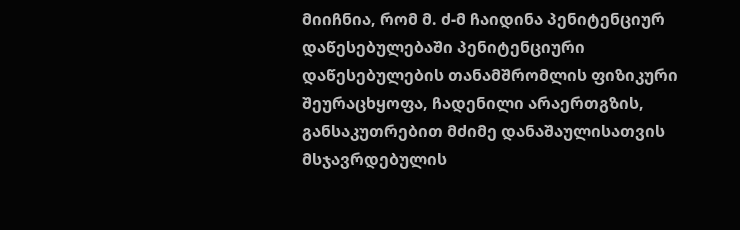მიიჩნია, რომ მ. ძ-მ ჩაიდინა პენიტენციურ დაწესებულებაში პენიტენციური დაწესებულების თანამშრომლის ფიზიკური შეურაცხყოფა, ჩადენილი არაერთგზის, განსაკუთრებით მძიმე დანაშაულისათვის მსჯავრდებულის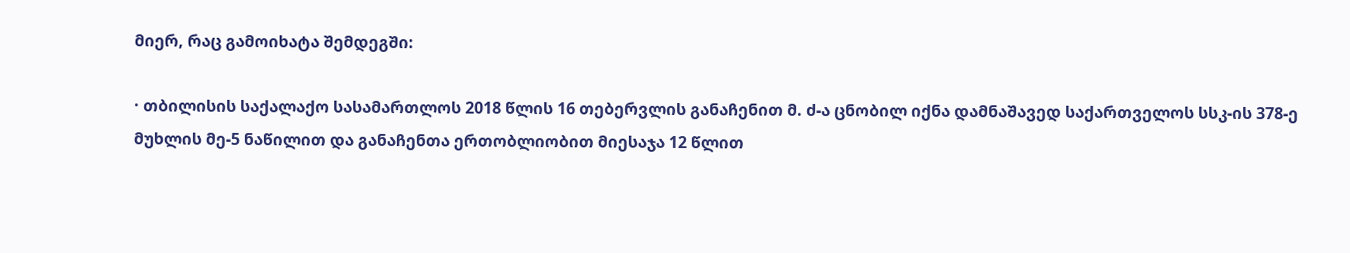მიერ, რაც გამოიხატა შემდეგში:

· თბილისის საქალაქო სასამართლოს 2018 წლის 16 თებერვლის განაჩენით მ. ძ-ა ცნობილ იქნა დამნაშავედ საქართველოს სსკ-ის 378-ე მუხლის მე-5 ნაწილით და განაჩენთა ერთობლიობით მიესაჯა 12 წლით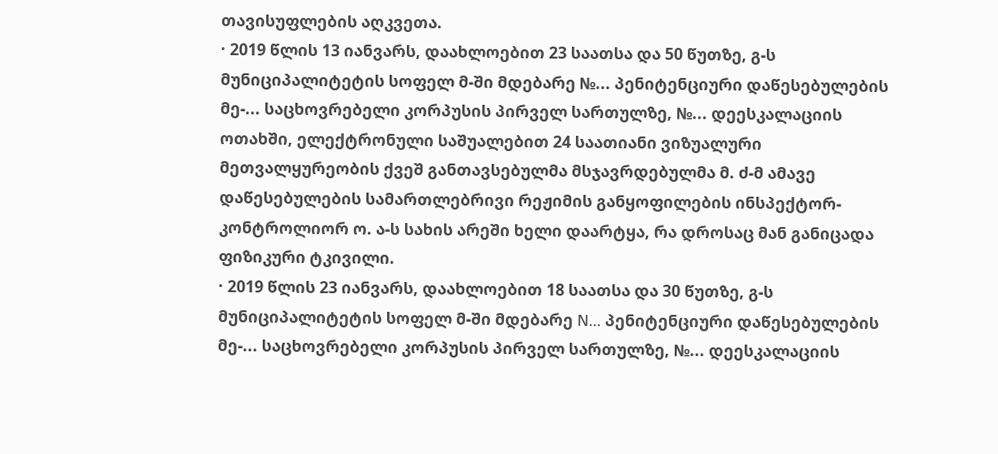თავისუფლების აღკვეთა.
· 2019 წლის 13 იანვარს, დაახლოებით 23 საათსა და 50 წუთზე, გ-ს მუნიციპალიტეტის სოფელ მ-ში მდებარე №... პენიტენციური დაწესებულების მე-... საცხოვრებელი კორპუსის პირველ სართულზე, №... დეესკალაციის ოთახში, ელექტრონული საშუალებით 24 საათიანი ვიზუალური მეთვალყურეობის ქვეშ განთავსებულმა მსჯავრდებულმა მ. ძ-მ ამავე დაწესებულების სამართლებრივი რეჟიმის განყოფილების ინსპექტორ-კონტროლიორ ო. ა-ს სახის არეში ხელი დაარტყა, რა დროსაც მან განიცადა ფიზიკური ტკივილი.
· 2019 წლის 23 იანვარს, დაახლოებით 18 საათსა და 30 წუთზე, გ-ს მუნიციპალიტეტის სოფელ მ-ში მდებარე N... პენიტენციური დაწესებულების მე-... საცხოვრებელი კორპუსის პირველ სართულზე, №... დეესკალაციის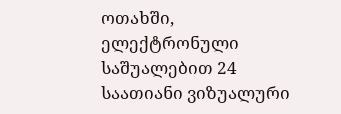ოთახში, ელექტრონული საშუალებით 24 საათიანი ვიზუალური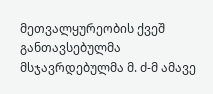მეთვალყურეობის ქვეშ განთავსებულმა მსჯავრდებულმა მ. ძ-მ ამავე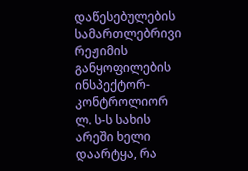დაწესებულების სამართლებრივი რეჟიმის განყოფილების ინსპექტორ-კონტროლიორ ლ. ს-ს სახის არეში ხელი დაარტყა, რა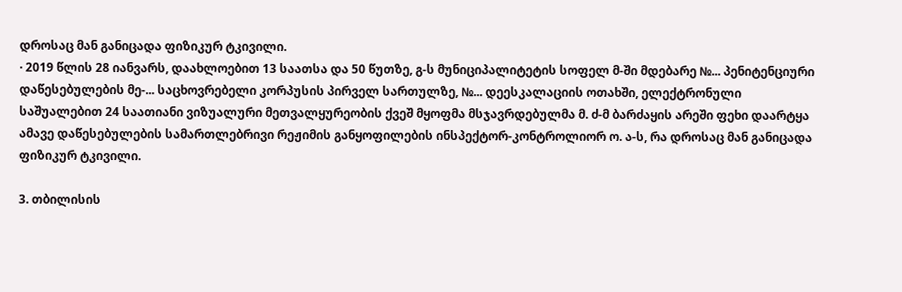დროსაც მან განიცადა ფიზიკურ ტკივილი.
· 2019 წლის 28 იანვარს, დაახლოებით 13 საათსა და 50 წუთზე, გ-ს მუნიციპალიტეტის სოფელ მ-ში მდებარე №... პენიტენციური დაწესებულების მე-... საცხოვრებელი კორპუსის პირველ სართულზე, №... დეესკალაციის ოთახში, ელექტრონული საშუალებით 24 საათიანი ვიზუალური მეთვალყურეობის ქვეშ მყოფმა მსჯავრდებულმა მ. ძ-მ ბარძაყის არეში ფეხი დაარტყა ამავე დაწესებულების სამართლებრივი რეჟიმის განყოფილების ინსპექტორ-კონტროლიორ ო. ა-ს, რა დროსაც მან განიცადა ფიზიკურ ტკივილი.

3. თბილისის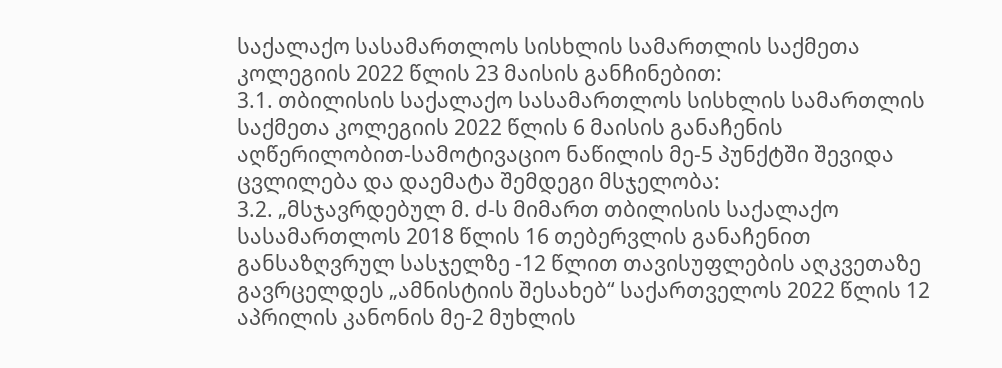საქალაქო სასამართლოს სისხლის სამართლის საქმეთა კოლეგიის 2022 წლის 23 მაისის განჩინებით:
3.1. თბილისის საქალაქო სასამართლოს სისხლის სამართლის საქმეთა კოლეგიის 2022 წლის 6 მაისის განაჩენის აღწერილობით-სამოტივაციო ნაწილის მე-5 პუნქტში შევიდა ცვლილება და დაემატა შემდეგი მსჯელობა:
3.2. „მსჯავრდებულ მ. ძ-ს მიმართ თბილისის საქალაქო სასამართლოს 2018 წლის 16 თებერვლის განაჩენით განსაზღვრულ სასჯელზე -12 წლით თავისუფლების აღკვეთაზე გავრცელდეს „ამნისტიის შესახებ“ საქართველოს 2022 წლის 12 აპრილის კანონის მე-2 მუხლის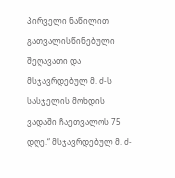პირველი ნაწილით გათვალისწინებული შეღავათი და მსჯავრდებულ მ. ძ-ს სასჯელის მოხდის ვადაში ჩაეთვალოს 75 დღე.“ მსჯავრდებულ მ. ძ-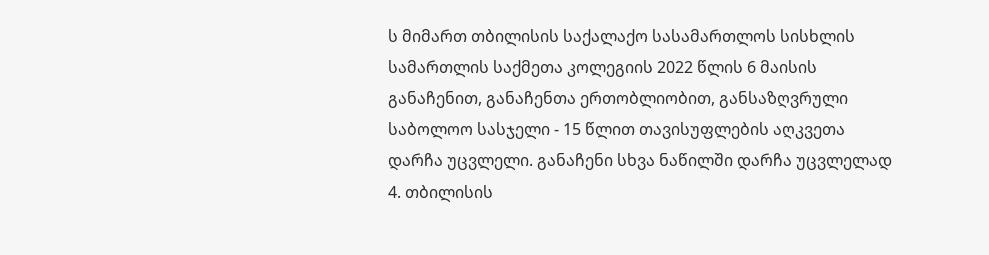ს მიმართ თბილისის საქალაქო სასამართლოს სისხლის სამართლის საქმეთა კოლეგიის 2022 წლის 6 მაისის განაჩენით, განაჩენთა ერთობლიობით, განსაზღვრული საბოლოო სასჯელი - 15 წლით თავისუფლების აღკვეთა დარჩა უცვლელი. განაჩენი სხვა ნაწილში დარჩა უცვლელად
4. თბილისის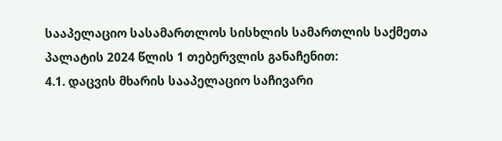სააპელაციო სასამართლოს სისხლის სამართლის საქმეთა პალატის 2024 წლის 1 თებერვლის განაჩენით:
4.1. დაცვის მხარის სააპელაციო საჩივარი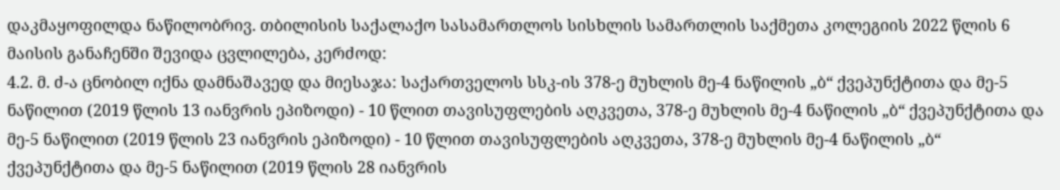დაკმაყოფილდა ნაწილობრივ. თბილისის საქალაქო სასამართლოს სისხლის სამართლის საქმეთა კოლეგიის 2022 წლის 6 მაისის განაჩენში შევიდა ცვლილება, კერძოდ:
4.2. მ. ძ-ა ცნობილ იქნა დამნაშავედ და მიესაჯა: საქართველოს სსკ-ის 378-ე მუხლის მე-4 ნაწილის „ბ“ ქვეპუნქტითა და მე-5 ნაწილით (2019 წლის 13 იანვრის ეპიზოდი) - 10 წლით თავისუფლების აღკვეთა, 378-ე მუხლის მე-4 ნაწილის „ბ“ ქვეპუნქტითა და მე-5 ნაწილით (2019 წლის 23 იანვრის ეპიზოდი) - 10 წლით თავისუფლების აღკვეთა, 378-ე მუხლის მე-4 ნაწილის „ბ“ ქვეპუნქტითა და მე-5 ნაწილით (2019 წლის 28 იანვრის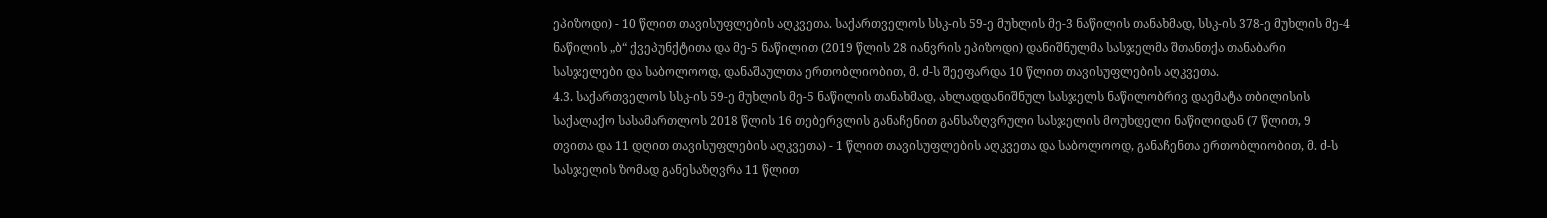ეპიზოდი) - 10 წლით თავისუფლების აღკვეთა. საქართველოს სსკ-ის 59-ე მუხლის მე-3 ნაწილის თანახმად, სსკ-ის 378-ე მუხლის მე-4 ნაწილის „ბ“ ქვეპუნქტითა და მე-5 ნაწილით (2019 წლის 28 იანვრის ეპიზოდი) დანიშნულმა სასჯელმა შთანთქა თანაბარი სასჯელები და საბოლოოდ, დანაშაულთა ერთობლიობით, მ. ძ-ს შეეფარდა 10 წლით თავისუფლების აღკვეთა.
4.3. საქართველოს სსკ-ის 59-ე მუხლის მე-5 ნაწილის თანახმად, ახლადდანიშნულ სასჯელს ნაწილობრივ დაემატა თბილისის საქალაქო სასამართლოს 2018 წლის 16 თებერვლის განაჩენით განსაზღვრული სასჯელის მოუხდელი ნაწილიდან (7 წლით, 9 თვითა და 11 დღით თავისუფლების აღკვეთა) - 1 წლით თავისუფლების აღკვეთა და საბოლოოდ, განაჩენთა ერთობლიობით, მ. ძ-ს სასჯელის ზომად განესაზღვრა 11 წლით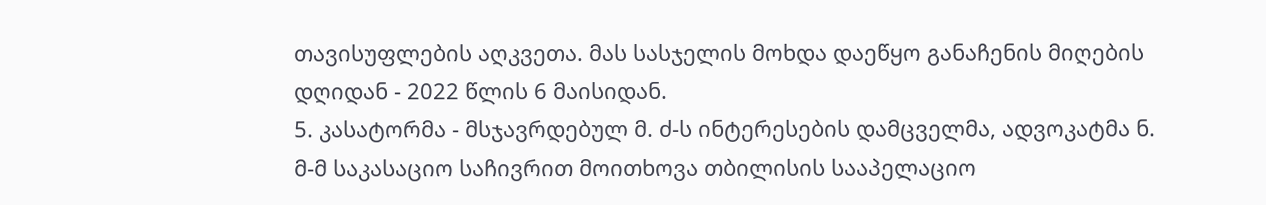თავისუფლების აღკვეთა. მას სასჯელის მოხდა დაეწყო განაჩენის მიღების დღიდან - 2022 წლის 6 მაისიდან.
5. კასატორმა - მსჯავრდებულ მ. ძ-ს ინტერესების დამცველმა, ადვოკატმა ნ. მ-მ საკასაციო საჩივრით მოითხოვა თბილისის სააპელაციო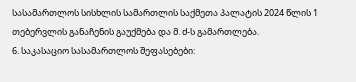სასამართლოს სისხლის სამართლის საქმეთა პალატის 2024 წლის 1 თებერვლის განაჩენის გაუქმება და მ. ძ-ს გამართლება.
6. საკასაციო სასამართლოს შეფასებები: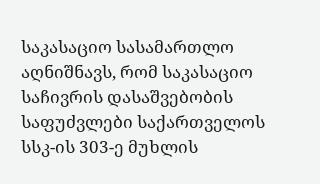საკასაციო სასამართლო აღნიშნავს, რომ საკასაციო საჩივრის დასაშვებობის საფუძვლები საქართველოს სსკ-ის 303-ე მუხლის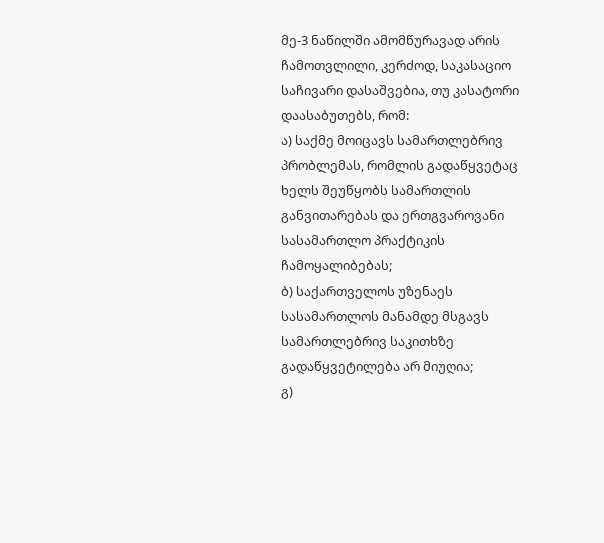მე-3 ნაწილში ამომწურავად არის ჩამოთვლილი, კერძოდ, საკასაციო საჩივარი დასაშვებია, თუ კასატორი დაასაბუთებს, რომ:
ა) საქმე მოიცავს სამართლებრივ პრობლემას, რომლის გადაწყვეტაც ხელს შეუწყობს სამართლის განვითარებას და ერთგვაროვანი სასამართლო პრაქტიკის ჩამოყალიბებას;
ბ) საქართველოს უზენაეს სასამართლოს მანამდე მსგავს სამართლებრივ საკითხზე გადაწყვეტილება არ მიუღია;
გ)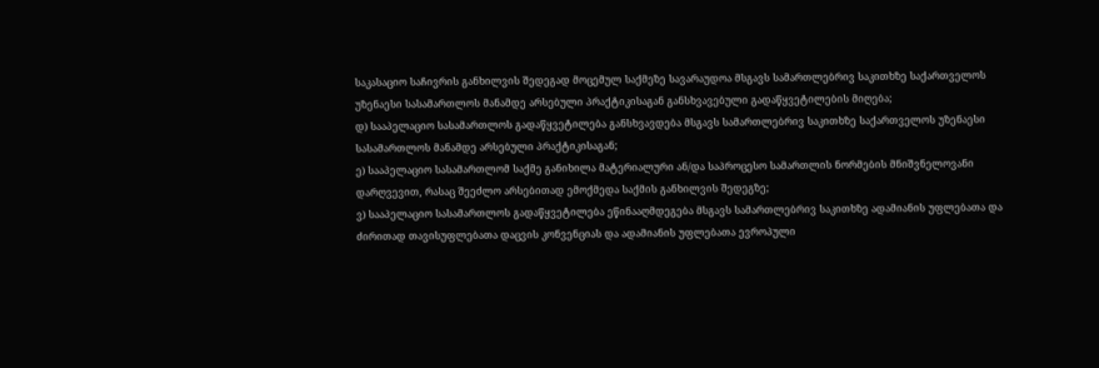საკასაციო საჩივრის განხილვის შედეგად მოცემულ საქმეზე სავარაუდოა მსგავს სამართლებრივ საკითხზე საქართველოს უზენაესი სასამართლოს მანამდე არსებული პრაქტიკისაგან განსხვავებული გადაწყვეტილების მიღება;
დ) სააპელაციო სასამართლოს გადაწყვეტილება განსხვავდება მსგავს სამართლებრივ საკითხზე საქართველოს უზენაესი სასამართლოს მანამდე არსებული პრაქტიკისაგან;
ე) სააპელაციო სასამართლომ საქმე განიხილა მატერიალური ან/და საპროცესო სამართლის ნორმების მნიშვნელოვანი დარღვევით, რასაც შეეძლო არსებითად ემოქმედა საქმის განხილვის შედეგზე;
ვ) სააპელაციო სასამართლოს გადაწყვეტილება ეწინააღმდეგება მსგავს სამართლებრივ საკითხზე ადამიანის უფლებათა და ძირითად თავისუფლებათა დაცვის კონვენციას და ადამიანის უფლებათა ევროპული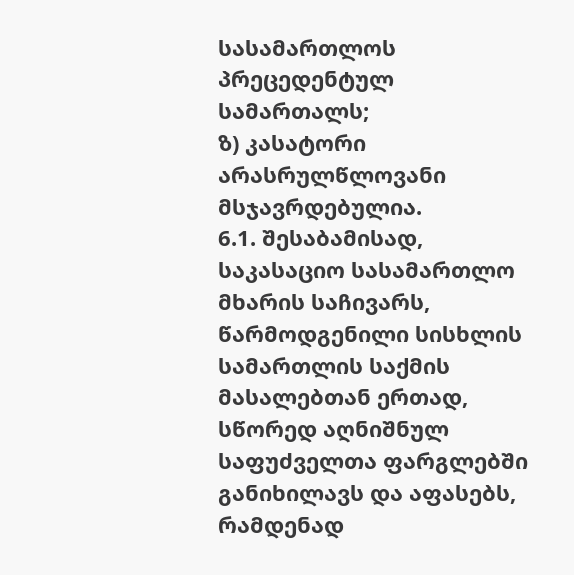სასამართლოს პრეცედენტულ სამართალს;
ზ) კასატორი არასრულწლოვანი მსჯავრდებულია.
6.1. შესაბამისად, საკასაციო სასამართლო მხარის საჩივარს, წარმოდგენილი სისხლის სამართლის საქმის მასალებთან ერთად, სწორედ აღნიშნულ საფუძველთა ფარგლებში განიხილავს და აფასებს, რამდენად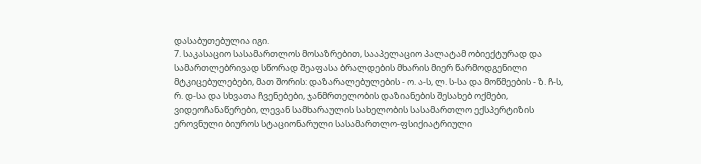დასაბუთებულია იგი.
7. საკასაციო სასამართლოს მოსაზრებით, სააპელაციო პალატამ ობიექტურად და სამართლებრივად სწორად შეაფასა ბრალდების მხარის მიერ წარმოდგენილი მტკიცებულებები, მათ შორის: დაზარალებულების - ო. ა-ს, ლ. ს-სა და მოწმეების - ზ. ჩ-ს, რ. დ-სა და სხვათა ჩვენებები, ჯანმრთელობის დაზიანების შესახებ ოქმები, ვიდეოჩანაწერები, ლევან სამხარაულის სახელობის სასამართლო ექსპერტიზის ეროვნული ბიუროს სტაციონარული სასამართლო-ფსიქიატრიული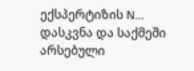ექსპერტიზის N... დასკვნა და საქმეში არსებული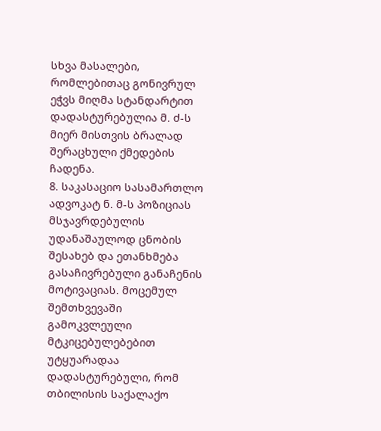სხვა მასალები, რომლებითაც გონივრულ ეჭვს მიღმა სტანდარტით დადასტურებულია მ. ძ-ს მიერ მისთვის ბრალად შერაცხული ქმედების ჩადენა.
8. საკასაციო სასამართლო ადვოკატ ნ. მ-ს პოზიციას მსჯავრდებულის უდანაშაულოდ ცნობის შესახებ და ეთანხმება გასაჩივრებული განაჩენის მოტივაციას. მოცემულ შემთხვევაში გამოკვლეული მტკიცებულებებით უტყუარადაა დადასტურებული, რომ თბილისის საქალაქო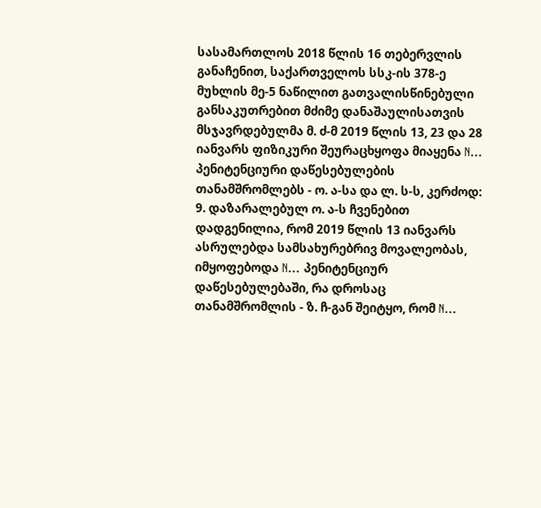სასამართლოს 2018 წლის 16 თებერვლის განაჩენით, საქართველოს სსკ-ის 378-ე მუხლის მე-5 ნაწილით გათვალისწინებული განსაკუთრებით მძიმე დანაშაულისათვის მსჯავრდებულმა მ. ძ-მ 2019 წლის 13, 23 და 28 იანვარს ფიზიკური შეურაცხყოფა მიაყენა N... პენიტენციური დაწესებულების თანამშრომლებს - ო. ა-სა და ლ. ს-ს, კერძოდ:
9. დაზარალებულ ო. ა-ს ჩვენებით დადგენილია, რომ 2019 წლის 13 იანვარს ასრულებდა სამსახურებრივ მოვალეობას, იმყოფებოდა N... პენიტენციურ დაწესებულებაში, რა დროსაც თანამშრომლის - ზ. ჩ-გან შეიტყო, რომ N...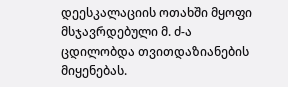დეესკალაციის ოთახში მყოფი მსჯავრდებული მ. ძ-ა ცდილობდა თვითდაზიანების მიყენებას.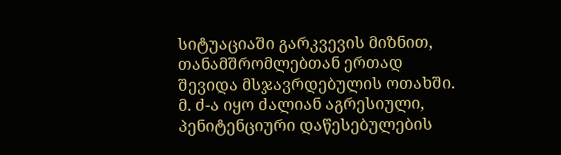სიტუაციაში გარკვევის მიზნით, თანამშრომლებთან ერთად შევიდა მსჯავრდებულის ოთახში. მ. ძ-ა იყო ძალიან აგრესიული, პენიტენციური დაწესებულების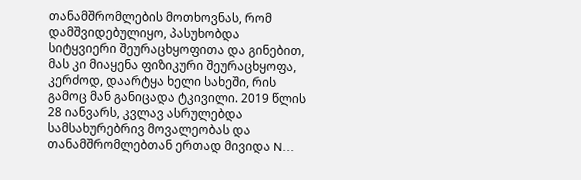თანამშრომლების მოთხოვნას, რომ დამშვიდებულიყო, პასუხობდა სიტყვიერი შეურაცხყოფითა და გინებით, მას კი მიაყენა ფიზიკური შეურაცხყოფა, კერძოდ, დაარტყა ხელი სახეში, რის გამოც მან განიცადა ტკივილი. 2019 წლის 28 იანვარს, კვლავ ასრულებდა სამსახურებრივ მოვალეობას და თანამშრომლებთან ერთად მივიდა N...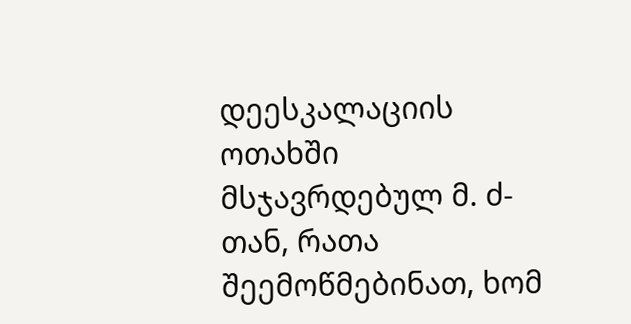დეესკალაციის ოთახში მსჯავრდებულ მ. ძ-თან, რათა შეემოწმებინათ, ხომ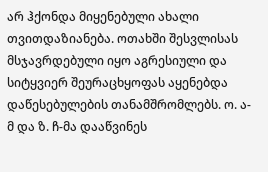არ ჰქონდა მიყენებული ახალი თვითდაზიანება. ოთახში შესვლისას მსჯავრდებული იყო აგრესიული და სიტყვიერ შეურაცხყოფას აყენებდა დაწესებულების თანამშრომლებს. ო. ა-მ და ზ. ჩ-მა დააწვინეს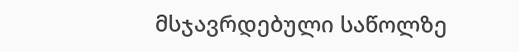მსჯავრდებული საწოლზე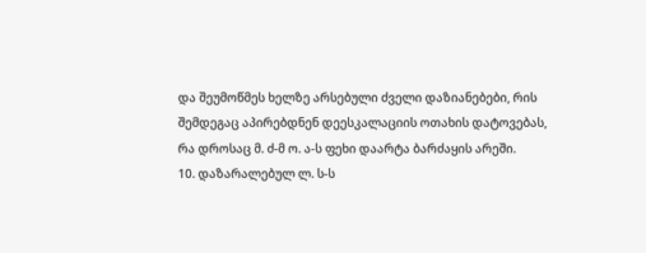და შეუმოწმეს ხელზე არსებული ძველი დაზიანებები, რის შემდეგაც აპირებდნენ დეესკალაციის ოთახის დატოვებას, რა დროსაც მ. ძ-მ ო. ა-ს ფეხი დაარტა ბარძაყის არეში.
10. დაზარალებულ ლ. ს-ს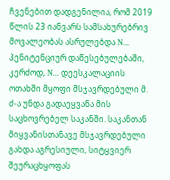ჩვენებით დადგენილია, რომ 2019 წლის 23 იანვარს სამსახურებრივ მოვალეობას ასრულებდა N... პენიტენციურ დაწესებულებაში, კერძოდ, N... დეესკალაციის ოთახში მყოფი მსჯავრდებული მ. ძ-ა უნდა გადაეყვანა მის საცხოვრებელ საკანში. საკანთან მიყვანისთანავე მსჯავრდებული გახდა აგრესიული, სიტყვიერ შეურაცხყოფას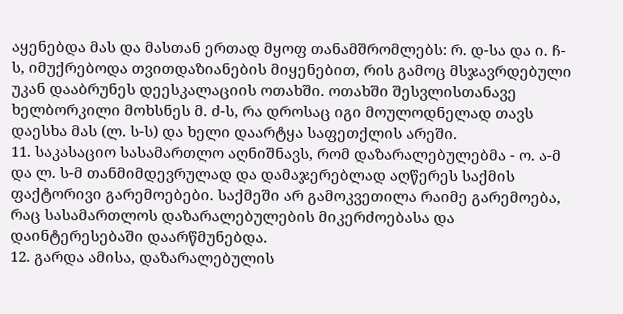აყენებდა მას და მასთან ერთად მყოფ თანამშრომლებს: რ. დ-სა და ი. ჩ-ს, იმუქრებოდა თვითდაზიანების მიყენებით, რის გამოც მსჯავრდებული უკან დააბრუნეს დეესკალაციის ოთახში. ოთახში შესვლისთანავე ხელბორკილი მოხსნეს მ. ძ-ს, რა დროსაც იგი მოულოდნელად თავს დაესხა მას (ლ. ს-ს) და ხელი დაარტყა საფეთქლის არეში.
11. საკასაციო სასამართლო აღნიშნავს, რომ დაზარალებულებმა - ო. ა-მ და ლ. ს-მ თანმიმდევრულად და დამაჯერებლად აღწერეს საქმის ფაქტორივი გარემოებები. საქმეში არ გამოკვეთილა რაიმე გარემოება, რაც სასამართლოს დაზარალებულების მიკერძოებასა და დაინტერესებაში დაარწმუნებდა.
12. გარდა ამისა, დაზარალებულის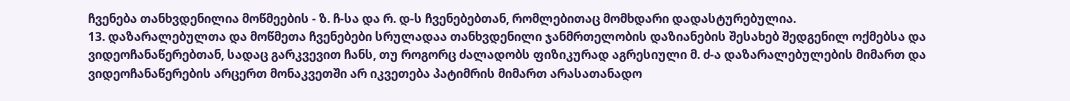ჩვენება თანხვდენილია მოწმეების - ზ. ჩ-სა და რ. დ-ს ჩვენებებთან, რომლებითაც მომხდარი დადასტურებულია.
13. დაზარალებულთა და მოწმეთა ჩვენებები სრულადაა თანხვდენილი ჯანმრთელობის დაზიანების შესახებ შედგენილ ოქმებსა და ვიდეოჩანაწერებთან, სადაც გარკვევით ჩანს, თუ როგორც ძალადობს ფიზიკურად აგრესიული მ. ძ-ა დაზარალებულების მიმართ და ვიდეოჩანაწერების არცერთ მონაკვეთში არ იკვეთება პატიმრის მიმართ არასათანადო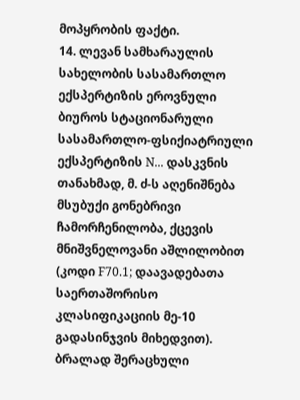მოპყრობის ფაქტი.
14. ლევან სამხარაულის სახელობის სასამართლო ექსპერტიზის ეროვნული ბიუროს სტაციონარული სასამართლო-ფსიქიატრიული ექსპერტიზის N... დასკვნის თანახმად, მ. ძ-ს აღენიშნება მსუბუქი გონებრივი ჩამორჩენილობა, ქცევის მნიშვნელოვანი აშლილობით (კოდი F70.1; დაავადებათა საერთაშორისო კლასიფიკაციის მე-10 გადასინჯვის მიხედვით). ბრალად შერაცხული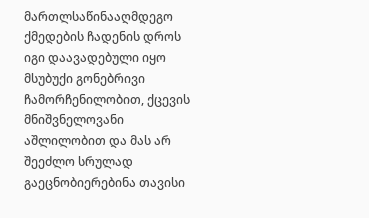მართლსაწინააღმდეგო ქმედების ჩადენის დროს იგი დაავადებული იყო მსუბუქი გონებრივი ჩამორჩენილობით, ქცევის მნიშვნელოვანი აშლილობით და მას არ შეეძლო სრულად გაეცნობიერებინა თავისი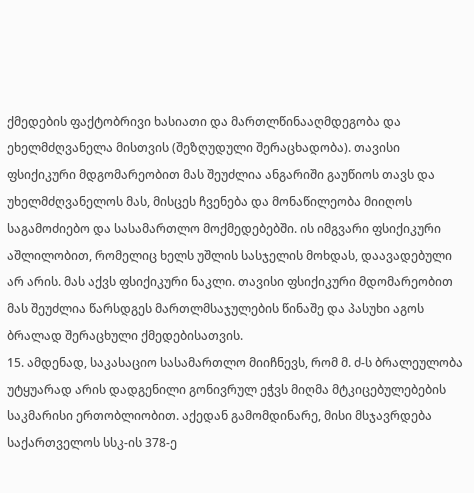ქმედების ფაქტობრივი ხასიათი და მართლწინააღმდეგობა და ეხელმძღვანელა მისთვის (შეზღუდული შერაცხადობა). თავისი ფსიქიკური მდგომარეობით მას შეუძლია ანგარიში გაუწიოს თავს და უხელმძღვანელოს მას, მისცეს ჩვენება და მონაწილეობა მიიღოს საგამოძიებო და სასამართლო მოქმედებებში. ის იმგვარი ფსიქიკური აშლილობით, რომელიც ხელს უშლის სასჯელის მოხდას, დაავადებული არ არის. მას აქვს ფსიქიკური ნაკლი. თავისი ფსიქიკური მდომარეობით მას შეუძლია წარსდგეს მართლმსაჯულების წინაშე და პასუხი აგოს ბრალად შერაცხული ქმედებისათვის.
15. ამდენად, საკასაციო სასამართლო მიიჩნევს, რომ მ. ძ-ს ბრალეულობა უტყუარად არის დადგენილი გონივრულ ეჭვს მიღმა მტკიცებულებების საკმარისი ერთობლიობით. აქედან გამომდინარე, მისი მსჯავრდება საქართველოს სსკ-ის 378-ე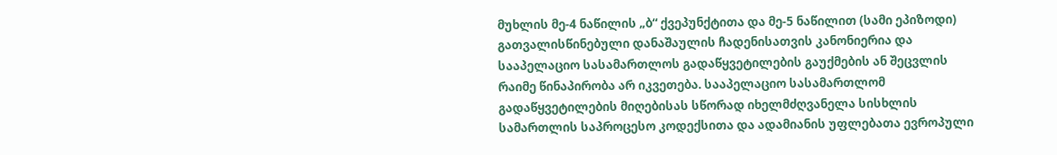მუხლის მე-4 ნაწილის „ბ“ ქვეპუნქტითა და მე-5 ნაწილით (სამი ეპიზოდი) გათვალისწინებული დანაშაულის ჩადენისათვის კანონიერია და სააპელაციო სასამართლოს გადაწყვეტილების გაუქმების ან შეცვლის რაიმე წინაპირობა არ იკვეთება. სააპელაციო სასამართლომ გადაწყვეტილების მიღებისას სწორად იხელმძღვანელა სისხლის სამართლის საპროცესო კოდექსითა და ადამიანის უფლებათა ევროპული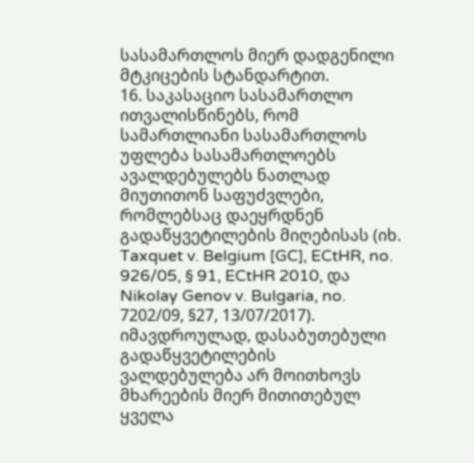სასამართლოს მიერ დადგენილი მტკიცების სტანდარტით.
16. საკასაციო სასამართლო ითვალისწინებს, რომ სამართლიანი სასამართლოს უფლება სასამართლოებს ავალდებულებს ნათლად მიუთითონ საფუძვლები, რომლებსაც დაეყრდნენ გადაწყვეტილების მიღებისას (იხ. Taxquet v. Belgium [GC], ECtHR, no. 926/05, § 91, ECtHR 2010, და Nikolay Genov v. Bulgaria, no. 7202/09, §27, 13/07/2017). იმავდროულად, დასაბუთებული გადაწყვეტილების ვალდებულება არ მოითხოვს მხარეების მიერ მითითებულ ყველა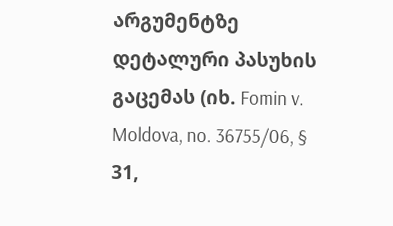არგუმენტზე დეტალური პასუხის გაცემას (იხ. Fomin v. Moldova, no. 36755/06, § 31,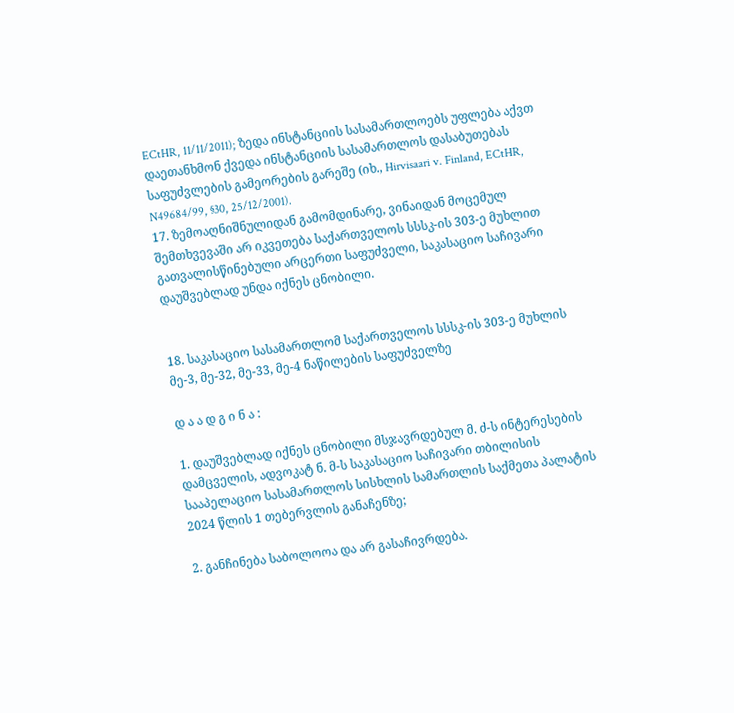ECtHR, 11/11/2011); ზედა ინსტანციის სასამართლოებს უფლება აქვთ დაეთანხმონ ქვედა ინსტანციის სასამართლოს დასაბუთებას საფუძვლების გამეორების გარეშე (იხ., Hirvisaari v. Finland, ECtHR, N49684/99, §30, 25/12/2001).
17. ზემოაღნიშნულიდან გამომდინარე, ვინაიდან მოცემულ შემთხვევაში არ იკვეთება საქართველოს სსსკ-ის 303-ე მუხლით გათვალისწინებული არცერთი საფუძველი, საკასაციო საჩივარი დაუშვებლად უნდა იქნეს ცნობილი.


18. საკასაციო სასამართლომ საქართველოს სსსკ-ის 303-ე მუხლის მე-3, მე-32, მე-33, მე-4 ნაწილების საფუძველზე

დ ა ა დ გ ი ნ ა :

1. დაუშვებლად იქნეს ცნობილი მსჯავრდებულ მ. ძ-ს ინტერესების დამცველის, ადვოკატ ნ. მ-ს საკასაციო საჩივარი თბილისის სააპელაციო სასამართლოს სისხლის სამართლის საქმეთა პალატის 2024 წლის 1 თებერვლის განაჩენზე;

2. განჩინება საბოლოოა და არ გასაჩივრდება.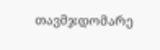თავმჯდომარე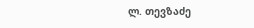ლ. თევზაძე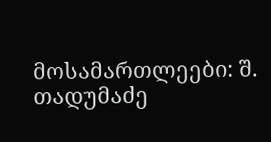მოსამართლეები: შ. თადუმაძე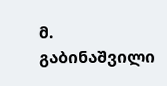მ. გაბინაშვილი